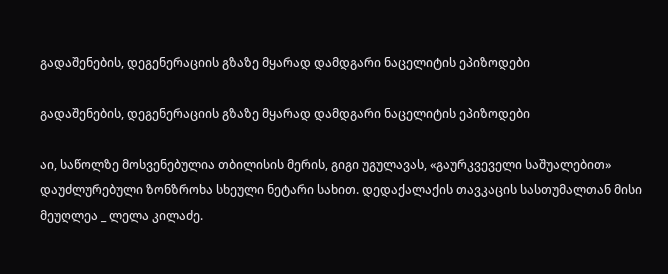გადაშენების, დეგენერაციის გზაზე მყარად დამდგარი ნაცელიტის ეპიზოდები

გადაშენების, დეგენერაციის გზაზე მყარად დამდგარი ნაცელიტის ეპიზოდები

აი, საწოლზე მოსვენებულია თბილისის მერის, გიგი უგულავას, «გაურკვეველი საშუალებით» დაუძლურებული ზონზროხა სხეული ნეტარი სახით. დედაქალაქის თავკაცის სასთუმალთან მისი მეუღლეა _ ლელა კილაძე.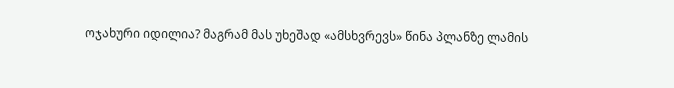ოჯახური იდილია? მაგრამ მას უხეშად «ამსხვრევს» წინა პლანზე ლამის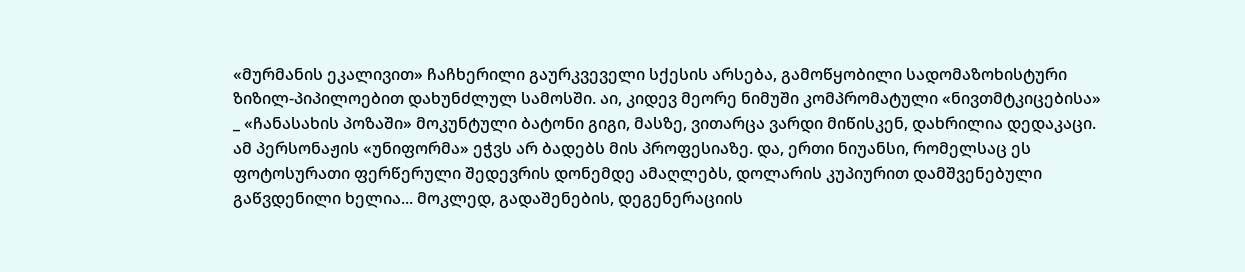«მურმანის ეკალივით» ჩაჩხერილი გაურკვეველი სქესის არსება, გამოწყობილი სადომაზოხისტური ზიზილ-პიპილოებით დახუნძლულ სამოსში. აი, კიდევ მეორე ნიმუში კომპრომატული «ნივთმტკიცებისა» _ «ჩანასახის პოზაში» მოკუნტული ბატონი გიგი, მასზე, ვითარცა ვარდი მიწისკენ, დახრილია დედაკაცი. ამ პერსონაჟის «უნიფორმა» ეჭვს არ ბადებს მის პროფესიაზე. და, ერთი ნიუანსი, რომელსაც ეს ფოტოსურათი ფერწერული შედევრის დონემდე ამაღლებს, დოლარის კუპიურით დამშვენებული გაწვდენილი ხელია... მოკლედ, გადაშენების, დეგენერაციის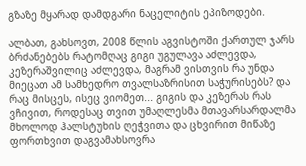გზაზე მყარად დამდგარი ნაცელიტის ეპიზოდები.

ალბათ, გახსოვთ, 2008 წლის აგვისტოში ქართულ ჯარს ბრძანებებს რატომღაც გიგი უგულავა აძლევდა, კეზერაშვილიც აძლევდა, მაგრამ ვისთვის რა უნდა მიეცათ ამ სამხედრო თვალსაზრისით საჭურისებს? და რაც მისცეს, ისეც ვიომეთ... გიგის და კეზერას რას ვჩივით, როდესაც თვით უმაღლესმა მთავარსარდალმა მხოლოდ ჰალსტუხის ღეჭვითა და ცხვირით მიწაზე ფორთხვით დაგვამახსოვრა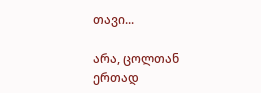თავი...

არა, ცოლთან ერთად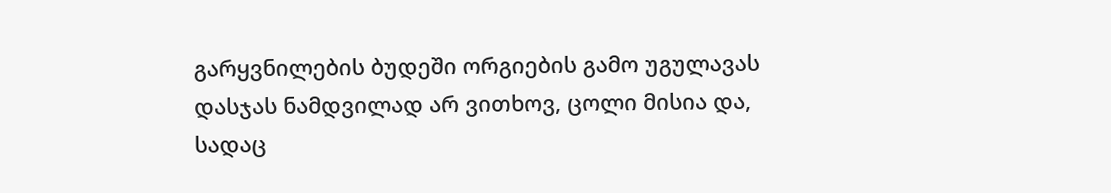გარყვნილების ბუდეში ორგიების გამო უგულავას დასჯას ნამდვილად არ ვითხოვ, ცოლი მისია და, სადაც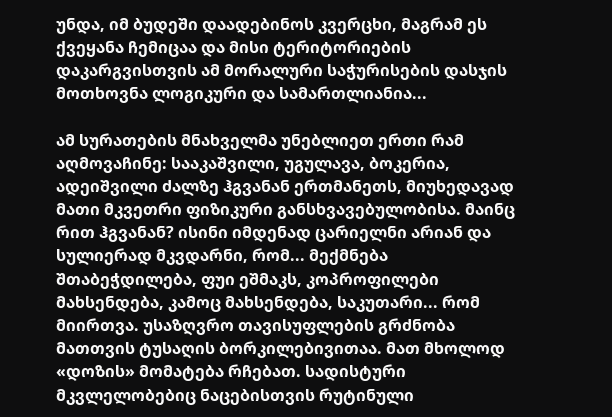უნდა, იმ ბუდეში დაადებინოს კვერცხი, მაგრამ ეს ქვეყანა ჩემიცაა და მისი ტერიტორიების დაკარგვისთვის ამ მორალური საჭურისების დასჯის მოთხოვნა ლოგიკური და სამართლიანია...

ამ სურათების მნახველმა უნებლიეთ ერთი რამ აღმოვაჩინე: სააკაშვილი, უგულავა, ბოკერია, ადეიშვილი ძალზე ჰგვანან ერთმანეთს, მიუხედავად მათი მკვეთრი ფიზიკური განსხვავებულობისა. მაინც რით ჰგვანან? ისინი იმდენად ცარიელნი არიან და სულიერად მკვდარნი, რომ... მექმნება შთაბეჭდილება, ფუი ეშმაკს, კოპროფილები მახსენდება, კამოც მახსენდება, საკუთარი... რომ მიირთვა. უსაზღვრო თავისუფლების გრძნობა მათთვის ტუსაღის ბორკილებივითაა. მათ მხოლოდ «დოზის» მომატება რჩებათ. სადისტური მკვლელობებიც ნაცებისთვის რუტინული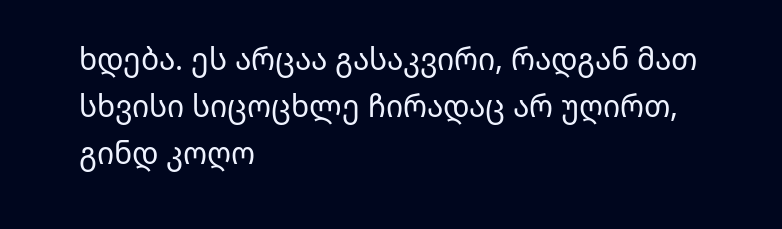ხდება. ეს არცაა გასაკვირი, რადგან მათ სხვისი სიცოცხლე ჩირადაც არ უღირთ, გინდ კოღო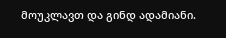მოუკლავთ და გინდ ადამიანი.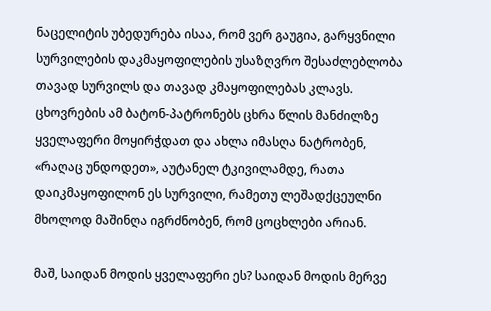ნაცელიტის უბედურება ისაა, რომ ვერ გაუგია, გარყვნილი სურვილების დაკმაყოფილების უსაზღვრო შესაძლებლობა თავად სურვილს და თავად კმაყოფილებას კლავს. ცხოვრების ამ ბატონ-პატრონებს ცხრა წლის მანძილზე ყველაფერი მოყირჭდათ და ახლა იმასღა ნატრობენ, «რაღაც უნდოდეთ», აუტანელ ტკივილამდე, რათა დაიკმაყოფილონ ეს სურვილი, რამეთუ ლეშადქცეულნი მხოლოდ მაშინღა იგრძნობენ, რომ ცოცხლები არიან.

მაშ, საიდან მოდის ყველაფერი ეს? საიდან მოდის მერვე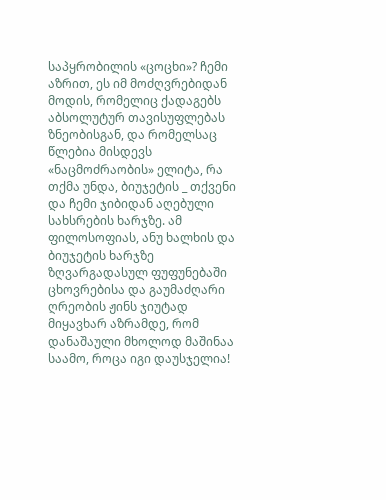საპყრობილის «ცოცხი»? ჩემი აზრით, ეს იმ მოძღვრებიდან მოდის, რომელიც ქადაგებს აბსოლუტურ თავისუფლებას ზნეობისგან, და რომელსაც წლებია მისდევს «ნაცმოძრაობის» ელიტა, რა თქმა უნდა, ბიუჯეტის _ თქვენი და ჩემი ჯიბიდან აღებული სახსრების ხარჯზე. ამ ფილოსოფიას, ანუ ხალხის და ბიუჯეტის ხარჯზე ზღვარგადასულ ფუფუნებაში ცხოვრებისა და გაუმაძღარი ღრეობის ჟინს ჯიუტად მიყავხარ აზრამდე, რომ დანაშაული მხოლოდ მაშინაა საამო, როცა იგი დაუსჯელია!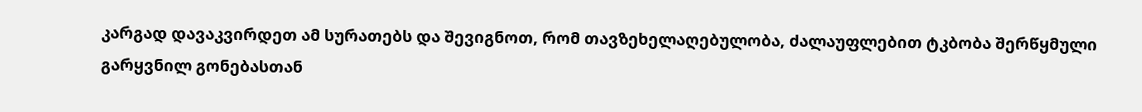კარგად დავაკვირდეთ ამ სურათებს და შევიგნოთ, რომ თავზეხელაღებულობა, ძალაუფლებით ტკბობა შერწყმული გარყვნილ გონებასთან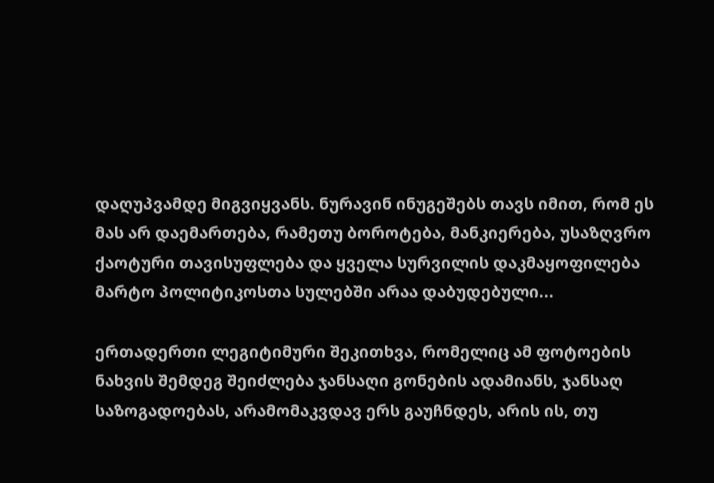დაღუპვამდე მიგვიყვანს. ნურავინ ინუგეშებს თავს იმით, რომ ეს მას არ დაემართება, რამეთუ ბოროტება, მანკიერება, უსაზღვრო ქაოტური თავისუფლება და ყველა სურვილის დაკმაყოფილება მარტო პოლიტიკოსთა სულებში არაა დაბუდებული...

ერთადერთი ლეგიტიმური შეკითხვა, რომელიც ამ ფოტოების ნახვის შემდეგ შეიძლება ჯანსაღი გონების ადამიანს, ჯანსაღ საზოგადოებას, არამომაკვდავ ერს გაუჩნდეს, არის ის, თუ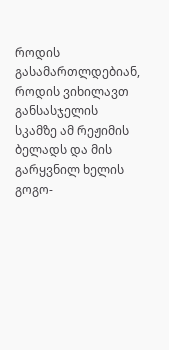როდის გასამართლდებიან, როდის ვიხილავთ განსასჯელის სკამზე ამ რეჟიმის ბელადს და მის გარყვნილ ხელის გოგო-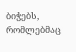ბიჭებს, რომლებმაც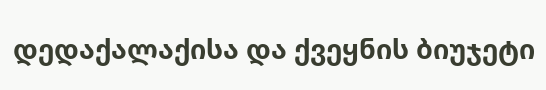დედაქალაქისა და ქვეყნის ბიუჯეტი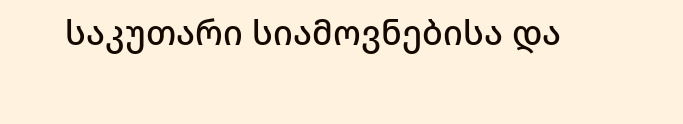საკუთარი სიამოვნებისა და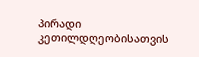პირადი კეთილდღეობისათვის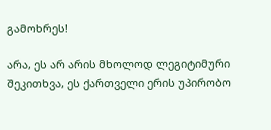გამოხრეს!

არა, ეს არ არის მხოლოდ ლეგიტიმური შეკითხვა, ეს ქართველი ერის უპირობო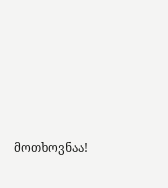მოთხოვნაა!